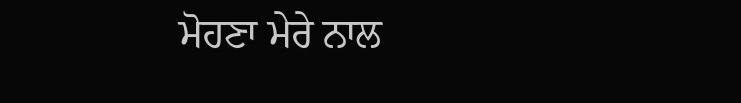ਮੋਹਣਾ ਮੇਰੇ ਨਾਲ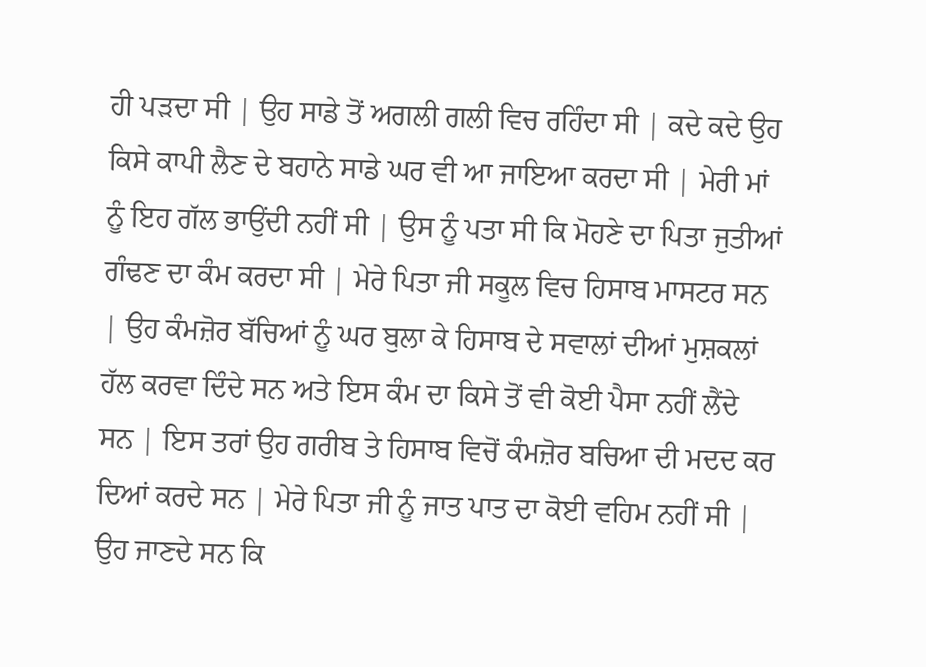ਹੀ ਪੜਦਾ ਸੀ | ਉਹ ਸਾਡੇ ਤੋਂ ਅਗਲੀ ਗਲੀ ਵਿਚ ਰਹਿੰਦਾ ਸੀ | ਕਦੇ ਕਦੇ ਉਹ ਕਿਸੇ ਕਾਪੀ ਲੈਣ ਦੇ ਬਹਾਨੇ ਸਾਡੇ ਘਰ ਵੀ ਆ ਜਾਇਆ ਕਰਦਾ ਸੀ | ਮੇਰੀ ਮਾਂ ਨੂੰ ਇਹ ਗੱਲ ਭਾਉਂਦੀ ਨਹੀਂ ਸੀ | ਉਸ ਨੂੰ ਪਤਾ ਸੀ ਕਿ ਮੋਹਣੇ ਦਾ ਪਿਤਾ ਜੁਤੀਆਂ ਗੰਢਣ ਦਾ ਕੰਮ ਕਰਦਾ ਸੀ | ਮੇਰੇ ਪਿਤਾ ਜੀ ਸਕੂਲ ਵਿਚ ਹਿਸਾਬ ਮਾਸਟਰ ਸਨ | ਉਹ ਕੰਮਜ਼ੋਰ ਬੱਚਿਆਂ ਨੂੰ ਘਰ ਬੁਲਾ ਕੇ ਹਿਸਾਬ ਦੇ ਸਵਾਲਾਂ ਦੀਆਂ ਮੁਸ਼ਕਲਾਂ ਹੱਲ ਕਰਵਾ ਦਿੰਦੇ ਸਨ ਅਤੇ ਇਸ ਕੰਮ ਦਾ ਕਿਸੇ ਤੋਂ ਵੀ ਕੋਈ ਪੈਸਾ ਨਹੀਂ ਲੈਂਦੇ ਸਨ | ਇਸ ਤਰਾਂ ਉਹ ਗਰੀਬ ਤੇ ਹਿਸਾਬ ਵਿਚੋਂ ਕੰਮਜ਼ੋਰ ਬਚਿਆ ਦੀ ਮਦਦ ਕਰ ਦਿਆਂ ਕਰਦੇ ਸਨ | ਮੇਰੇ ਪਿਤਾ ਜੀ ਨੂੰ ਜਾਤ ਪਾਤ ਦਾ ਕੋਈ ਵਹਿਮ ਨਹੀਂ ਸੀ | ਉਹ ਜਾਣਦੇ ਸਨ ਕਿ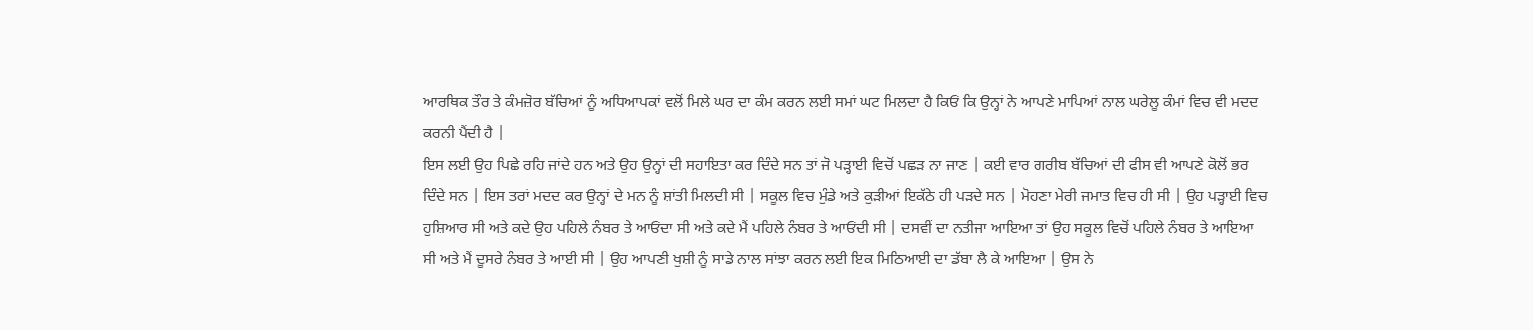ਆਰਥਿਕ ਤੌਰ ਤੇ ਕੰਮਜ਼ੋਰ ਬੱਚਿਆਂ ਨੂੰ ਅਧਿਆਪਕਾਂ ਵਲੋਂ ਮਿਲੇ ਘਰ ਦਾ ਕੰਮ ਕਰਨ ਲਈ ਸਮਾਂ ਘਟ ਮਿਲਦਾ ਹੈ ਕਿਓਂ ਕਿ ਉਨ੍ਹਾਂ ਨੇ ਆਪਣੇ ਮਾਪਿਆਂ ਨਾਲ ਘਰੇਲੂ ਕੰਮਾਂ ਵਿਚ ਵੀ ਮਦਦ ਕਰਨੀ ਪੈਂਦੀ ਹੈ |
ਇਸ ਲਈ ਉਹ ਪਿਛੇ ਰਹਿ ਜਾਂਦੇ ਹਨ ਅਤੇ ਉਹ ਉਨ੍ਹਾਂ ਦੀ ਸਹਾਇਤਾ ਕਰ ਦਿੰਦੇ ਸਨ ਤਾਂ ਜੋ ਪੜ੍ਹਾਈ ਵਿਚੋਂ ਪਛੜ ਨਾ ਜਾਣ | ਕਈ ਵਾਰ ਗਰੀਬ ਬੱਚਿਆਂ ਦੀ ਫੀਸ ਵੀ ਆਪਣੇ ਕੋਲੋਂ ਭਰ ਦਿੰਦੇ ਸਨ | ਇਸ ਤਰਾਂ ਮਦਦ ਕਰ ਉਨ੍ਹਾਂ ਦੇ ਮਨ ਨੂੰ ਸ਼ਾਂਤੀ ਮਿਲਦੀ ਸੀ | ਸਕੂਲ ਵਿਚ ਮੁੰਡੇ ਅਤੇ ਕੁੜੀਆਂ ਇਕੱਠੇ ਹੀ ਪੜਦੇ ਸਨ | ਮੋਹਣਾ ਮੇਰੀ ਜਮਾਤ ਵਿਚ ਹੀ ਸੀ | ਉਹ ਪੜ੍ਹਾਈ ਵਿਚ ਹੁਸ਼ਿਆਰ ਸੀ ਅਤੇ ਕਦੇ ਉਹ ਪਹਿਲੇ ਨੰਬਰ ਤੇ ਆਓਂਦਾ ਸੀ ਅਤੇ ਕਦੇ ਮੈਂ ਪਹਿਲੇ ਨੰਬਰ ਤੇ ਆਓਂਦੀ ਸੀ | ਦਸਵੀਂ ਦਾ ਨਤੀਜਾ ਆਇਆ ਤਾਂ ਉਹ ਸਕੂਲ ਵਿਚੋਂ ਪਹਿਲੇ ਨੰਬਰ ਤੇ ਆਇਆ ਸੀ ਅਤੇ ਮੈਂ ਦੂਸਰੇ ਨੰਬਰ ਤੇ ਆਈ ਸੀ | ਉਹ ਆਪਣੀ ਖੁਸ਼ੀ ਨੂੰ ਸਾਡੇ ਨਾਲ ਸਾਂਝਾ ਕਰਨ ਲਈ ਇਕ ਮਿਠਿਆਈ ਦਾ ਡੱਬਾ ਲੈ ਕੇ ਆਇਆ | ਉਸ ਨੇ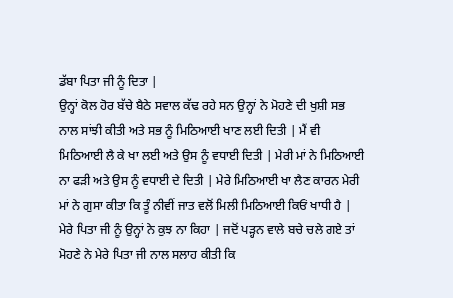ਡੱਬਾ ਪਿਤਾ ਜੀ ਨੂੰ ਦਿਤਾ |
ਉਨ੍ਹਾਂ ਕੋਲ ਹੋਰ ਬੱਚੇ ਬੈਠੇ ਸਵਾਲ ਕੱਢ ਰਹੇ ਸਨ ਉਨ੍ਹਾਂ ਨੇ ਮੋਹਣੇ ਦੀ ਖੁਸ਼ੀ ਸਭ ਨਾਲ ਸਾਂਝੀ ਕੀਤੀ ਅਤੇ ਸਭ ਨੂੰ ਮਿਠਿਆਈ ਖਾਣ ਲਈ ਦਿਤੀ | ਮੈਂ ਵੀ ਮਿਠਿਆਈ ਲੈ ਕੇ ਖਾ ਲਈ ਅਤੇ ਉਸ ਨੂੰ ਵਧਾਈ ਦਿਤੀ | ਮੇਰੀ ਮਾਂ ਨੇ ਮਿਠਿਆਈ ਨਾ ਫੜੀ ਅਤੇ ਉਸ ਨੂੰ ਵਧਾਈ ਦੇ ਦਿਤੀ | ਮੇਰੇ ਮਿਠਿਆਈ ਖਾ ਲੈਣ ਕਾਰਨ ਮੇਰੀ ਮਾਂ ਨੇ ਗੁਸਾ ਕੀਤਾ ਕਿ ਤੂੰ ਨੀਵੀਂ ਜਾਤ ਵਲੋਂ ਮਿਲੀ ਮਿਠਿਆਈ ਕਿਓਂ ਖਾਧੀ ਹੈ | ਮੇਰੇ ਪਿਤਾ ਜੀ ਨੂੰ ਉਨ੍ਹਾਂ ਨੇ ਕੁਝ ਨਾ ਕਿਹਾ | ਜਦੋਂ ਪੜ੍ਹਨ ਵਾਲੇ ਬਚੇ ਚਲੇ ਗਏ ਤਾਂ ਮੋਹਣੇ ਨੇ ਮੇਰੇ ਪਿਤਾ ਜੀ ਨਾਲ ਸਲਾਹ ਕੀਤੀ ਕਿ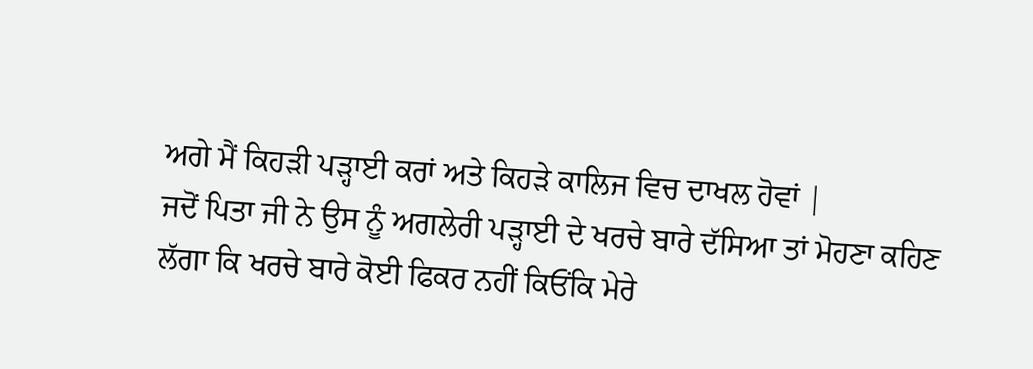ਅਗੇ ਮੈਂ ਕਿਹੜੀ ਪੜ੍ਹਾਈ ਕਰਾਂ ਅਤੇ ਕਿਹੜੇ ਕਾਲਿਜ ਵਿਚ ਦਾਖਲ ਹੋਵਾਂ |
ਜਦੋਂ ਪਿਤਾ ਜੀ ਨੇ ਉਸ ਨੂੰ ਅਗਲੇਰੀ ਪੜ੍ਹਾਈ ਦੇ ਖਰਚੇ ਬਾਰੇ ਦੱਸਿਆ ਤਾਂ ਮੋਹਣਾ ਕਹਿਣ ਲੱਗਾ ਕਿ ਖਰਚੇ ਬਾਰੇ ਕੋਈ ਫਿਕਰ ਨਹੀਂ ਕਿਓਂਕਿ ਮੇਰੇ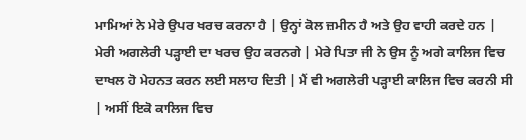ਮਾਮਿਆਂ ਨੇ ਮੇਰੇ ਉਪਰ ਖਰਚ ਕਰਨਾ ਹੈ | ਉਨ੍ਹਾਂ ਕੋਲ ਜ਼ਮੀਨ ਹੈ ਅਤੇ ਉਹ ਵਾਹੀ ਕਰਦੇ ਹਨ | ਮੇਰੀ ਅਗਲੇਰੀ ਪੜ੍ਹਾਈ ਦਾ ਖਰਚ ਉਹ ਕਰਨਗੇ | ਮੇਰੇ ਪਿਤਾ ਜੀ ਨੇ ਉਸ ਨੂੰ ਅਗੇ ਕਾਲਿਜ ਵਿਚ ਦਾਖਲ ਹੋ ਮੇਹਨਤ ਕਰਨ ਲਈ ਸਲਾਹ ਦਿਤੀ | ਮੈਂ ਵੀ ਅਗਲੇਰੀ ਪੜ੍ਹਾਈ ਕਾਲਿਜ ਵਿਚ ਕਰਨੀ ਸੀ | ਅਸੀਂ ਇਕੋ ਕਾਲਿਜ ਵਿਚ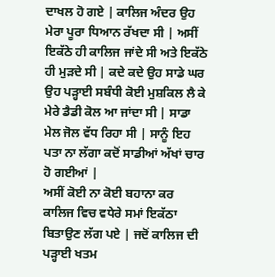ਦਾਖਲ ਹੋ ਗਏ | ਕਾਲਿਜ ਅੰਦਰ ਉਹ ਮੇਰਾ ਪੂਰਾ ਧਿਆਨ ਰੱਖਦਾ ਸੀ | ਅਸੀਂ ਇਕੱਠੇ ਹੀ ਕਾਲਿਜ ਜਾਂਦੇ ਸੀ ਅਤੇ ਇਕੱਠੇ ਹੀ ਮੁੜਦੇ ਸੀ | ਕਦੇ ਕਦੇ ਉਹ ਸਾਡੇ ਘਰ ਉਹ ਪੜ੍ਹਾਈ ਸਬੰਧੀ ਕੋਈ ਮੁਸ਼ਕਿਲ ਲੈ ਕੇ ਮੇਰੇ ਡੈਡੀ ਕੋਲ ਆ ਜਾਂਦਾ ਸੀ | ਸਾਡਾ ਮੇਲ ਜੋਲ ਵੱਧ ਰਿਹਾ ਸੀ | ਸਾਨੂੰ ਇਹ ਪਤਾ ਨਾ ਲੱਗਾ ਕਦੋਂ ਸਾਡੀਆਂ ਅੱਖਾਂ ਚਾਰ ਹੋ ਗਈਆਂ |
ਅਸੀਂ ਕੋਈ ਨਾ ਕੋਈ ਬਹਾਨਾ ਕਰ ਕਾਲਿਜ ਵਿਚ ਵਧੇਰੇ ਸਮਾਂ ਇਕੱਠਾ ਬਿਤਾਉਣ ਲੱਗ ਪਏ | ਜਦੋਂ ਕਾਲਿਜ ਦੀ ਪੜ੍ਹਾਈ ਖਤਮ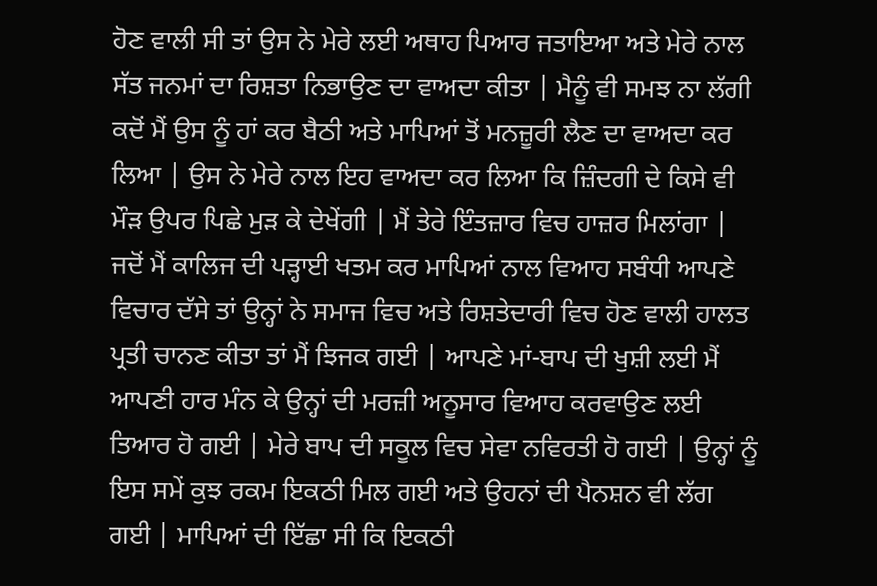ਹੋਣ ਵਾਲੀ ਸੀ ਤਾਂ ਉਸ ਨੇ ਮੇਰੇ ਲਈ ਅਥਾਹ ਪਿਆਰ ਜਤਾਇਆ ਅਤੇ ਮੇਰੇ ਨਾਲ ਸੱਤ ਜਨਮਾਂ ਦਾ ਰਿਸ਼ਤਾ ਨਿਭਾਉਣ ਦਾ ਵਾਅਦਾ ਕੀਤਾ | ਮੈਨੂੰ ਵੀ ਸਮਝ ਨਾ ਲੱਗੀ ਕਦੋਂ ਮੈਂ ਉਸ ਨੂੰ ਹਾਂ ਕਰ ਬੈਠੀ ਅਤੇ ਮਾਪਿਆਂ ਤੋਂ ਮਨਜ਼ੂਰੀ ਲੈਣ ਦਾ ਵਾਅਦਾ ਕਰ ਲਿਆ | ਉਸ ਨੇ ਮੇਰੇ ਨਾਲ ਇਹ ਵਾਅਦਾ ਕਰ ਲਿਆ ਕਿ ਜ਼ਿੰਦਗੀ ਦੇ ਕਿਸੇ ਵੀ ਮੌੜ ਉਪਰ ਪਿਛੇ ਮੁੜ ਕੇ ਦੇਖੇਂਗੀ | ਮੈਂ ਤੇਰੇ ਇੰਤਜ਼ਾਰ ਵਿਚ ਹਾਜ਼ਰ ਮਿਲਾਂਗਾ |
ਜਦੋਂ ਮੈਂ ਕਾਲਿਜ ਦੀ ਪੜ੍ਹਾਈ ਖਤਮ ਕਰ ਮਾਪਿਆਂ ਨਾਲ ਵਿਆਹ ਸਬੰਧੀ ਆਪਣੇ ਵਿਚਾਰ ਦੱਸੇ ਤਾਂ ਉਨ੍ਹਾਂ ਨੇ ਸਮਾਜ ਵਿਚ ਅਤੇ ਰਿਸ਼ਤੇਦਾਰੀ ਵਿਚ ਹੋਣ ਵਾਲੀ ਹਾਲਤ ਪ੍ਰਤੀ ਚਾਨਣ ਕੀਤਾ ਤਾਂ ਮੈਂ ਝਿਜਕ ਗਈ | ਆਪਣੇ ਮਾਂ-ਬਾਪ ਦੀ ਖੁਸ਼ੀ ਲਈ ਮੈਂ ਆਪਣੀ ਹਾਰ ਮੰਨ ਕੇ ਉਨ੍ਹਾਂ ਦੀ ਮਰਜ਼ੀ ਅਨੂਸਾਰ ਵਿਆਹ ਕਰਵਾਉਣ ਲਈ ਤਿਆਰ ਹੋ ਗਈ | ਮੇਰੇ ਬਾਪ ਦੀ ਸਕੂਲ ਵਿਚ ਸੇਵਾ ਨਵਿਰਤੀ ਹੋ ਗਈ | ਉਨ੍ਹਾਂ ਨੂੰ ਇਸ ਸਮੇਂ ਕੁਝ ਰਕਮ ਇਕਠੀ ਮਿਲ ਗਈ ਅਤੇ ਉਹਨਾਂ ਦੀ ਪੈਨਸ਼ਨ ਵੀ ਲੱਗ ਗਈ | ਮਾਪਿਆਂ ਦੀ ਇੱਛਾ ਸੀ ਕਿ ਇਕਠੀ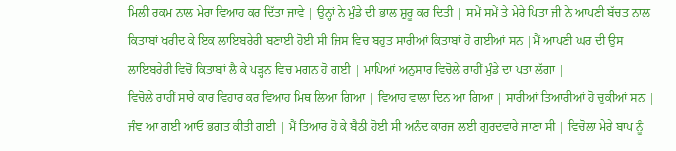ਮਿਲੀ ਰਕਮ ਨਾਲ ਮੇਰਾ ਵਿਆਹ ਕਰ ਦਿੱਤਾ ਜਾਵੇ | ਉਨ੍ਹਾਂ ਨੇ ਮੁੰਡੇ ਦੀ ਭਾਲ ਸ਼ੁਰੂ ਕਰ ਦਿਤੀ | ਸਮੇਂ ਸਮੇਂ ਤੇ ਮੇਰੇ ਪਿਤਾ ਜੀ ਨੇ ਆਪਣੀ ਬੱਚਤ ਨਾਲ ਕਿਤਾਬਾਂ ਖਰੀਦ ਕੇ ਇਕ ਲਾਇਬਰੇਰੀ ਬਣਾਈ ਹੋਈ ਸੀ ਜਿਸ ਵਿਚ ਬਹੁਤ ਸਾਰੀਆਂ ਕਿਤਾਬਾਂ ਹੋ ਗਈਆਂ ਸਨ |ਮੈਂ ਆਪਣੀ ਘਰ ਦੀ ਉਸ ਲਾਇਬਰੇਰੀ ਵਿਚੋਂ ਕਿਤਾਬਾਂ ਲੈ ਕੇ ਪੜ੍ਹਨ ਵਿਚ ਮਗਨ ਹੋ ਗਈ | ਮਾਪਿਆਂ ਅਨੁਸਾਰ ਵਿਚੋਲੇ ਰਾਹੀਂ ਮੁੰਡੇ ਦਾ ਪਤਾ ਲੱਗਾ |
ਵਿਚੋਲੇ ਰਾਹੀਂ ਸਾਰੇ ਕਾਰ ਵਿਹਾਰ ਕਰ ਵਿਆਹ ਮਿਥ ਲਿਆ ਗਿਆ | ਵਿਆਹ ਵਾਲਾ ਦਿਨ ਆ ਗਿਆ | ਸਾਰੀਆਂ ਤਿਆਰੀਆਂ ਹੋ ਚੁਕੀਆਂ ਸਨ | ਜੰਞ ਆ ਗਈ ਆਓ ਭਗਤ ਕੀਤੀ ਗਈ | ਮੈਂ ਤਿਆਰ ਹੋ ਕੇ ਬੈਠੀ ਹੋਈ ਸੀ ਅਨੰਦ ਕਾਰਜ ਲਈ ਗੁਰਦਵਾਰੇ ਜਾਣਾ ਸੀ | ਵਿਚੋਲਾ ਮੇਰੇ ਬਾਪ ਨੂੰ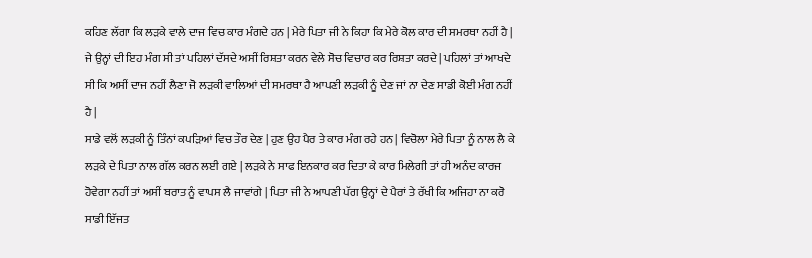ਕਹਿਣ ਲੱਗਾ ਕਿ ਲੜਕੇ ਵਾਲੇ ਦਾਜ ਵਿਚ ਕਾਰ ਮੰਗਦੇ ਹਨ | ਮੇਰੇ ਪਿਤਾ ਜੀ ਨੇ ਕਿਹਾ ਕਿ ਮੇਰੇ ਕੋਲ ਕਾਰ ਦੀ ਸਮਰਥਾ ਨਹੀਂ ਹੈ | ਜੇ ਉਨ੍ਹਾਂ ਦੀ ਇਹ ਮੰਗ ਸੀ ਤਾਂ ਪਹਿਲਾਂ ਦੱਸਦੇ ਅਸੀਂ ਰਿਸ਼ਤਾ ਕਰਨ ਵੇਲੇ ਸੋਚ ਵਿਚਾਰ ਕਰ ਰਿਸ਼ਤਾ ਕਰਦੇ | ਪਹਿਲਾਂ ਤਾਂ ਆਖਦੇ ਸੀ ਕਿ ਅਸੀਂ ਦਾਜ ਨਹੀਂ ਲੈਣਾ ਜੋ ਲੜਕੀ ਵਾਲਿਆਂ ਦੀ ਸਮਰਥਾ ਹੈ ਆਪਣੀ ਲੜਕੀ ਨੂੰ ਦੇਣ ਜਾਂ ਨਾ ਦੇਣ ਸਾਡੀ ਕੋਈ ਮੰਗ ਨਹੀਂ ਹੈ |
ਸਾਡੇ ਵਲੋਂ ਲੜਕੀ ਨੂੰ ਤਿੰਨਾਂ ਕਪੜਿਆਂ ਵਿਚ ਤੌਰ ਦੇਣ | ਹੁਣ ਉਹ ਪੈਰ ਤੇ ਕਾਰ ਮੰਗ ਰਹੇ ਹਨ | ਵਿਚੋਲਾ ਮੇਰੇ ਪਿਤਾ ਨੂੰ ਨਾਲ ਲੈ ਕੇ ਲੜਕੇ ਦੇ ਪਿਤਾ ਨਾਲ ਗੱਲ ਕਰਨ ਲਈ ਗਏ | ਲੜਕੇ ਨੇ ਸਾਫ ਇਨਕਾਰ ਕਰ ਦਿਤਾ ਕੇ ਕਾਰ ਮਿਲੇਗੀ ਤਾਂ ਹੀ ਅਨੰਦ ਕਾਰਜ ਹੋਵੇਗਾ ਨਹੀਂ ਤਾਂ ਅਸੀਂ ਬਰਾਤ ਨੂੰ ਵਾਪਸ ਲੈ ਜਾਵਾਂਗੇ | ਪਿਤਾ ਜੀ ਨੇ ਆਪਣੀ ਪੱਗ ਉਨ੍ਹਾਂ ਦੇ ਪੈਰਾਂ ਤੇ ਰੱਖੀ ਕਿ ਅਜਿਹਾ ਨਾ ਕਰੋ ਸਾਡੀ ਇੱਜਤ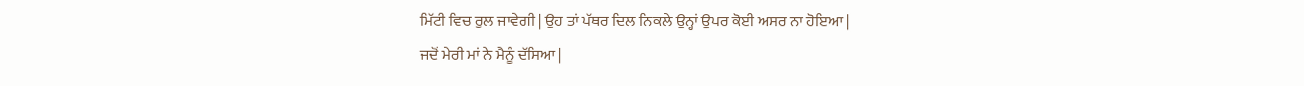ਮਿੱਟੀ ਵਿਚ ਰੁਲ ਜਾਵੇਗੀ | ਉਹ ਤਾਂ ਪੱਥਰ ਦਿਲ ਨਿਕਲੇ ਉਨ੍ਹਾਂ ਉਪਰ ਕੋਈ ਅਸਰ ਨਾ ਹੋਇਆ |
ਜਦੋਂ ਮੇਰੀ ਮਾਂ ਨੇ ਮੈਨੂੰ ਦੱਸਿਆ |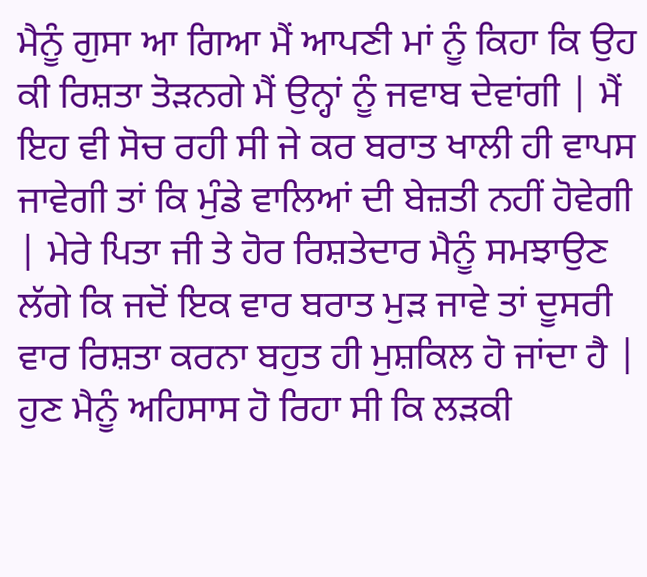ਮੈਨੂੰ ਗੁਸਾ ਆ ਗਿਆ ਮੈਂ ਆਪਣੀ ਮਾਂ ਨੂੰ ਕਿਹਾ ਕਿ ਉਹ ਕੀ ਰਿਸ਼ਤਾ ਤੋੜਨਗੇ ਮੈਂ ਉਨ੍ਹਾਂ ਨੂੰ ਜਵਾਬ ਦੇਵਾਂਗੀ | ਮੈਂ ਇਹ ਵੀ ਸੋਚ ਰਹੀ ਸੀ ਜੇ ਕਰ ਬਰਾਤ ਖਾਲੀ ਹੀ ਵਾਪਸ ਜਾਵੇਗੀ ਤਾਂ ਕਿ ਮੁੰਡੇ ਵਾਲਿਆਂ ਦੀ ਬੇਜ਼ਤੀ ਨਹੀਂ ਹੋਵੇਗੀ | ਮੇਰੇ ਪਿਤਾ ਜੀ ਤੇ ਹੋਰ ਰਿਸ਼ਤੇਦਾਰ ਮੈਨੂੰ ਸਮਝਾਉਣ ਲੱਗੇ ਕਿ ਜਦੋਂ ਇਕ ਵਾਰ ਬਰਾਤ ਮੁੜ ਜਾਵੇ ਤਾਂ ਦੂਸਰੀ ਵਾਰ ਰਿਸ਼ਤਾ ਕਰਨਾ ਬਹੁਤ ਹੀ ਮੁਸ਼ਕਿਲ ਹੋ ਜਾਂਦਾ ਹੈ | ਹੁਣ ਮੈਨੂੰ ਅਹਿਸਾਸ ਹੋ ਰਿਹਾ ਸੀ ਕਿ ਲੜਕੀ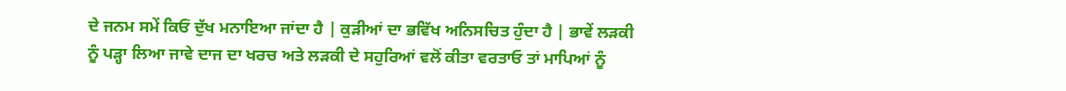ਦੇ ਜਨਮ ਸਮੇਂ ਕਿਓਂ ਦੁੱਖ ਮਨਾਇਆ ਜਾਂਦਾ ਹੈ | ਕੁੜੀਆਂ ਦਾ ਭਵਿੱਖ ਅਨਿਸਚਿਤ ਹੁੰਦਾ ਹੈ | ਭਾਵੇਂ ਲੜਕੀ ਨੂੰ ਪੜ੍ਹਾ ਲਿਆ ਜਾਵੇ ਦਾਜ ਦਾ ਖਰਚ ਅਤੇ ਲੜਕੀ ਦੇ ਸਹੁਰਿਆਂ ਵਲੋਂ ਕੀਤਾ ਵਰਤਾਓ ਤਾਂ ਮਾਪਿਆਂ ਨੂੰ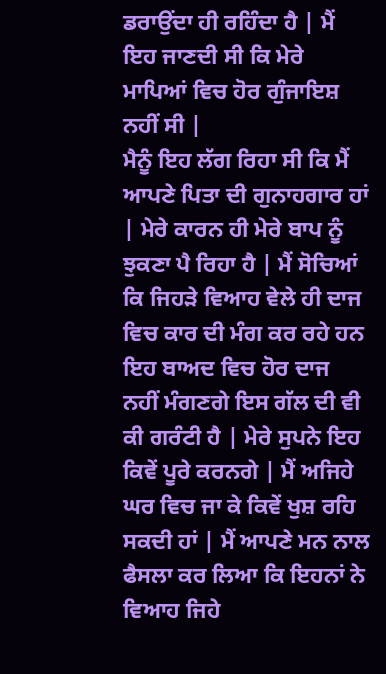ਡਰਾਉਂਦਾ ਹੀ ਰਹਿੰਦਾ ਹੈ | ਮੈਂ ਇਹ ਜਾਣਦੀ ਸੀ ਕਿ ਮੇਰੇ ਮਾਪਿਆਂ ਵਿਚ ਹੋਰ ਗੁੰਜਾਇਸ਼ ਨਹੀਂ ਸੀ |
ਮੈਨੂੰ ਇਹ ਲੱਗ ਰਿਹਾ ਸੀ ਕਿ ਮੈਂ ਆਪਣੇ ਪਿਤਾ ਦੀ ਗੁਨਾਹਗਾਰ ਹਾਂ | ਮੇਰੇ ਕਾਰਨ ਹੀ ਮੇਰੇ ਬਾਪ ਨੂੰ ਝੁਕਣਾ ਪੈ ਰਿਹਾ ਹੈ | ਮੈਂ ਸੋਚਿਆਂ ਕਿ ਜਿਹੜੇ ਵਿਆਹ ਵੇਲੇ ਹੀ ਦਾਜ ਵਿਚ ਕਾਰ ਦੀ ਮੰਗ ਕਰ ਰਹੇ ਹਨ ਇਹ ਬਾਅਦ ਵਿਚ ਹੋਰ ਦਾਜ ਨਹੀਂ ਮੰਗਣਗੇ ਇਸ ਗੱਲ ਦੀ ਵੀ ਕੀ ਗਰੰਟੀ ਹੈ | ਮੇਰੇ ਸੁਪਨੇ ਇਹ ਕਿਵੇਂ ਪੂਰੇ ਕਰਨਗੇ | ਮੈਂ ਅਜਿਹੇ ਘਰ ਵਿਚ ਜਾ ਕੇ ਕਿਵੇਂ ਖੁਸ਼ ਰਹਿ ਸਕਦੀ ਹਾਂ | ਮੈਂ ਆਪਣੇ ਮਨ ਨਾਲ ਫੈਸਲਾ ਕਰ ਲਿਆ ਕਿ ਇਹਨਾਂ ਨੇ ਵਿਆਹ ਜਿਹੇ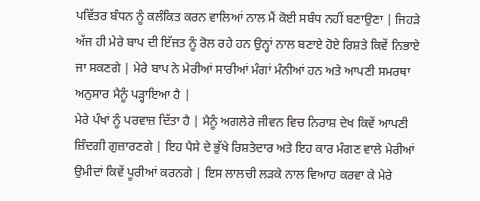ਪਵਿੱਤਰ ਬੰਧਨ ਨੂੰ ਕਲੰਕਿਤ ਕਰਨ ਵਾਲਿਆਂ ਨਾਲ ਮੈਂ ਕੋਈ ਸਬੰਧ ਨਹੀਂ ਬਣਾਉਣਾ | ਜਿਹੜੇ ਅੱਜ ਹੀ ਮੇਰੇ ਬਾਪ ਦੀ ਇੱਜਤ ਨੂੰ ਰੋਲ ਰਹੇ ਹਨ ਉਨ੍ਹਾਂ ਨਾਲ ਬਣਾਏ ਹੋਏ ਰਿਸ਼ਤੇ ਕਿਵੇਂ ਨਿਭਾਏ ਜਾ ਸਕਣਗੇ | ਮੇਰੇ ਬਾਪ ਨੇ ਮੇਰੀਆਂ ਸਾਰੀਆਂ ਮੰਗਾਂ ਮੰਨੀਆਂ ਹਨ ਅਤੇ ਆਪਣੀ ਸਮਰਥਾ ਅਨੁਸਾਰ ਮੈਨੂੰ ਪੜ੍ਹਾਇਆ ਹੈ |
ਮੇਰੇ ਪੰਖਾਂ ਨੂੰ ਪਰਵਾਜ਼ ਦਿੱਤਾ ਹੈ | ਮੈਨੂੰ ਅਗਲੇਰੇ ਜੀਵਨ ਵਿਚ ਨਿਰਾਸ਼ ਦੇਖ ਕਿਵੇਂ ਆਪਣੀ ਜ਼ਿੰਦਗੀ ਗੁਜ਼ਾਰਣਗੇ | ਇਹ ਪੈਸੇ ਦੇ ਭੁੱਖੇ ਰਿਸ਼ਤੇਦਾਰ ਅਤੇ ਇਹ ਕਾਰ ਮੰਗਣ ਵਾਲੇ ਮੇਰੀਆਂ ਉਮੀਦਾਂ ਕਿਵੇਂ ਪੂਰੀਆਂ ਕਰਨਗੇ | ਇਸ ਲਾਲਚੀ ਲੜਕੇ ਨਾਲ ਵਿਆਹ ਕਰਵਾ ਕੇ ਮੇਰੇ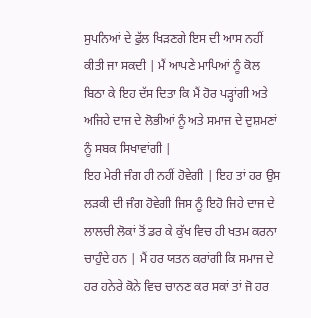ਸੁਪਨਿਆਂ ਦੇ ਫੁੱਲ ਖਿੜਣਗੇ ਇਸ ਦੀ ਆਸ ਨਹੀਂ ਕੀਤੀ ਜਾ ਸਕਦੀ | ਮੈਂ ਆਪਣੇ ਮਾਪਿਆਂ ਨੂੰ ਕੋਲ ਬਿਠਾ ਕੇ ਇਹ ਦੱਸ ਦਿਤਾ ਕਿ ਮੈਂ ਹੋਰ ਪੜ੍ਹਾਂਗੀ ਅਤੇ ਅਜਿਹੇ ਦਾਜ ਦੇ ਲੋਭੀਆਂ ਨੂੰ ਅਤੇ ਸਮਾਜ ਦੇ ਦੁਸ਼ਮਣਾਂ ਨੂੰ ਸਬਕ ਸਿਖਾਵਾਂਗੀ |
ਇਹ ਮੇਰੀ ਜੰਗ ਹੀ ਨਹੀਂ ਹੋਵੇਗੀ | ਇਹ ਤਾਂ ਹਰ ਉਸ ਲੜਕੀ ਦੀ ਜੰਗ ਹੋਵੇਗੀ ਜਿਸ ਨੂੰ ਇਹੋ ਜਿਹੇ ਦਾਜ ਦੇ ਲਾਲਚੀ ਲੋਕਾਂ ਤੋਂ ਡਰ ਕੇ ਕੁੱਖ ਵਿਚ ਹੀ ਖਤਮ ਕਰਨਾ ਚਾਹੁੰਦੇ ਹਨ | ਮੈਂ ਹਰ ਯਤਨ ਕਰਾਂਗੀ ਕਿ ਸਮਾਜ ਦੇ ਹਰ ਹਨੇਰੇ ਕੋਨੇ ਵਿਚ ਚਾਨਣ ਕਰ ਸਕਾਂ ਤਾਂ ਜੋ ਹਰ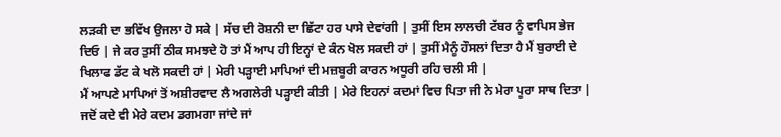ਲੜਕੀ ਦਾ ਭਵਿੱਖ ਉਜਲਾ ਹੋ ਸਕੇ | ਸੱਚ ਦੀ ਰੋਸ਼ਨੀ ਦਾ ਛਿੱਟਾ ਹਰ ਪਾਸੇ ਦੇਵਾਂਗੀ | ਤੁਸੀਂ ਇਸ ਲਾਲਚੀ ਟੱਬਰ ਨੂੰ ਵਾਪਿਸ ਭੇਜ ਦਿਓ | ਜੇ ਕਰ ਤੁਸੀਂ ਠੀਕ ਸਮਝਦੇ ਹੋ ਤਾਂ ਮੈਂ ਆਪ ਹੀ ਇਨ੍ਹਾਂ ਦੇ ਕੰਨ ਖੋਲ ਸਕਦੀ ਹਾਂ | ਤੁਸੀਂ ਮੈਨੂੰ ਹੌਸਲਾਂ ਦਿਤਾ ਹੈ ਮੈਂ ਬੁਰਾਈ ਦੇ ਖਿਲਾਫ ਡੱਟ ਕੇ ਖਲੋ ਸਕਦੀ ਹਾਂ | ਮੇਰੀ ਪੜ੍ਹਾਈ ਮਾਪਿਆਂ ਦੀ ਮਜ਼ਬੂਰੀ ਕਾਰਨ ਅਧੂਰੀ ਰਹਿ ਚਲੀ ਸੀ |
ਮੈਂ ਆਪਣੇ ਮਾਪਿਆਂ ਤੋਂ ਅਸ਼ੀਰਵਾਦ ਲੈ ਅਗਲੇਰੀ ਪੜ੍ਹਾਈ ਕੀਤੀ | ਮੇਰੇ ਇਹਨਾਂ ਕਦਮਾਂ ਵਿਚ ਪਿਤਾ ਜੀ ਨੇ ਮੇਰਾ ਪੂਰਾ ਸਾਥ ਦਿਤਾ | ਜਦੋਂ ਕਦੇ ਵੀ ਮੇਰੇ ਕਦਮ ਡਗਮਗਾ ਜਾਂਦੇ ਜਾਂ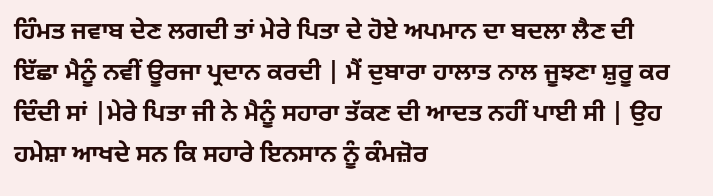ਹਿੰਮਤ ਜਵਾਬ ਦੇਣ ਲਗਦੀ ਤਾਂ ਮੇਰੇ ਪਿਤਾ ਦੇ ਹੋਏ ਅਪਮਾਨ ਦਾ ਬਦਲਾ ਲੈਣ ਦੀ ਇੱਛਾ ਮੈਨੂੰ ਨਵੀਂ ਊਰਜਾ ਪ੍ਰਦਾਨ ਕਰਦੀ | ਮੈਂ ਦੁਬਾਰਾ ਹਾਲਾਤ ਨਾਲ ਜੂਝਣਾ ਸ਼ੁਰੂ ਕਰ ਦਿੰਦੀ ਸਾਂ |ਮੇਰੇ ਪਿਤਾ ਜੀ ਨੇ ਮੈਨੂੰ ਸਹਾਰਾ ਤੱਕਣ ਦੀ ਆਦਤ ਨਹੀਂ ਪਾਈ ਸੀ | ਉਹ ਹਮੇਸ਼ਾ ਆਖਦੇ ਸਨ ਕਿ ਸਹਾਰੇ ਇਨਸਾਨ ਨੂੰ ਕੰਮਜ਼ੋਰ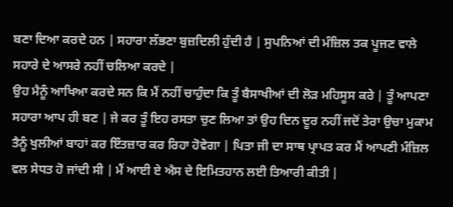ਬਣਾ ਦਿਆ ਕਰਦੇ ਹਨ | ਸਹਾਰਾ ਲੱਭਣਾ ਬੁਜ਼ਦਿਲੀ ਹੁੰਦੀ ਹੈ | ਸੁਪਨਿਆਂ ਦੀ ਮੰਜ਼ਿਲ ਤਕ ਪੂਜਣ ਵਾਲੇ ਸਹਾਰੇ ਦੇ ਆਸਰੇ ਨਹੀਂ ਚਲਿਆ ਕਰਦੇ |
ਉਹ ਮੈਨੂੰ ਆਖਿਆ ਕਰਦੇ ਸਨ ਕਿ ਮੈਂ ਨਹੀਂ ਚਾਹੁੰਦਾ ਕਿ ਤੂੰ ਬੈਸਾਖੀਆਂ ਦੀ ਲੋੜ ਮਹਿਸੂਸ ਕਰੇ | ਤੂੰ ਆਪਣਾ ਸਹਾਰਾ ਆਪ ਹੀ ਬਣ | ਜੇ ਕਰ ਤੂੰ ਇਹ ਰਸਤਾ ਚੁਣ ਲਿਆ ਤਾਂ ਉਹ ਦਿਨ ਦੂਰ ਨਹੀਂ ਜਦੋਂ ਤੇਰਾ ਉਚਾ ਮੁਕਾਮ ਤੈਨੂੰ ਖੁਲੀਆਂ ਬਾਹਾਂ ਕਰ ਇੰਤਜ਼ਾਰ ਕਰ ਰਿਹਾ ਹੋਵੇਗਾ | ਪਿਤਾ ਜੀ ਦਾ ਸਾਥ ਪ੍ਰਾਪਤ ਕਰ ਮੈਂ ਆਪਣੀ ਮੰਜ਼ਿਲ ਵਲ ਸੇਧਤ ਹੋ ਜਾਂਦੀ ਸੀ | ਮੈਂ ਆਈ ਏ ਐਸ ਦੇ ਇਮਿਤਹਾਨ ਲਈ ਤਿਆਰੀ ਕੀਤੀ |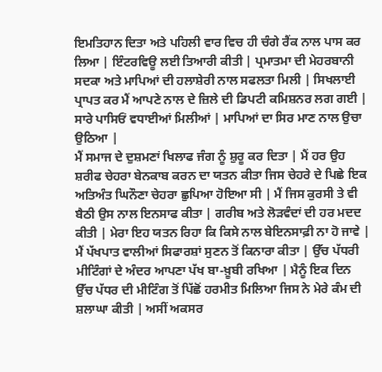ਇਮਤਿਹਾਨ ਦਿਤਾ ਅਤੇ ਪਹਿਲੀ ਵਾਰ ਵਿਚ ਹੀ ਚੰਗੇ ਰੈਂਕ ਨਾਲ ਪਾਸ ਕਰ ਲਿਆ | ਇੰਟਰਵਿਊ ਲਈ ਤਿਆਰੀ ਕੀਤੀ | ਪ੍ਰਮਾਤਮਾ ਦੀ ਮੇਹਰਬਾਨੀ ਸਦਕਾ ਅਤੇ ਮਾਪਿਆਂ ਦੀ ਹਲਾਸ਼ੇਰੀ ਨਾਲ ਸਫਲਤਾ ਮਿਲੀ | ਸਿਖਲਾਈ ਪ੍ਰਾਪਤ ਕਰ ਮੈਂ ਆਪਣੇ ਨਾਲ ਦੇ ਜ਼ਿਲੇ ਦੀ ਡਿਪਟੀ ਕਮਿਸ਼ਨਰ ਲਗ ਗਈ | ਸਾਰੇ ਪਾਸਿਓਂ ਵਧਾਈਆਂ ਮਿਲੀਆਂ | ਮਾਪਿਆਂ ਦਾ ਸਿਰ ਮਾਣ ਨਾਲ ਉਚਾ ਉਠਿਆ |
ਮੈਂ ਸਮਾਜ ਦੇ ਦੁਸ਼ਮਣਾਂ ਖਿਲਾਫ ਜੰਗ ਨੂੰ ਸ਼ੁਰੂ ਕਰ ਦਿਤਾ | ਮੈਂ ਹਰ ਉਹ ਸ਼ਰੀਫ ਚੇਹਰਾ ਬੇਨਕਾਬ ਕਰਨ ਦਾ ਯਤਨ ਕੀਤਾ ਜਿਸ ਚੇਹਰੇ ਦੇ ਪਿਛੇ ਇਕ ਅਤਿਅੰਤ ਘਿਨੌਣਾ ਚੇਹਰਾ ਛੁਪਿਆ ਹੋਇਆ ਸੀ | ਮੈਂ ਜਿਸ ਕੁਰਸੀ ਤੇ ਵੀ ਬੈਠੀ ਉਸ ਨਾਲ ਇਨਸਾਫ ਕੀਤਾ | ਗਰੀਬ ਅਤੇ ਲੋੜਵੰਦਾਂ ਦੀ ਹਰ ਮਦਦ ਕੀਤੀ | ਮੇਰਾ ਇਹ ਯਤਨ ਰਿਹਾ ਕਿ ਕਿਸੇ ਨਾਲ ਬੇਇਨਸਾਫ਼ੀ ਨਾ ਹੋ ਜਾਵੇ | ਮੈਂ ਪੱਖਪਾਤ ਵਾਲੀਆਂ ਸਿਫਾਰਸ਼ਾਂ ਸੁਣਨ ਤੋਂ ਕਿਨਾਰਾ ਕੀਤਾ | ਉੱਚ ਪੱਧਰੀ ਮੀਟਿੰਗਾਂ ਦੇ ਅੰਦਰ ਆਪਣਾ ਪੱਖ ਬਾ-ਖ਼ੂਬੀ ਰਖਿਆ | ਮੈਨੂੰ ਇਕ ਦਿਨ ਉੱਚ ਪੱਧਰ ਦੀ ਮੀਟਿੰਗ ਤੋਂ ਪਿੱਛੋਂ ਹਰਮੀਤ ਮਿਲਿਆ ਜਿਸ ਨੇ ਮੇਰੇ ਕੰਮ ਦੀ ਸ਼ਲਾਘਾ ਕੀਤੀ | ਅਸੀਂ ਅਕਸਰ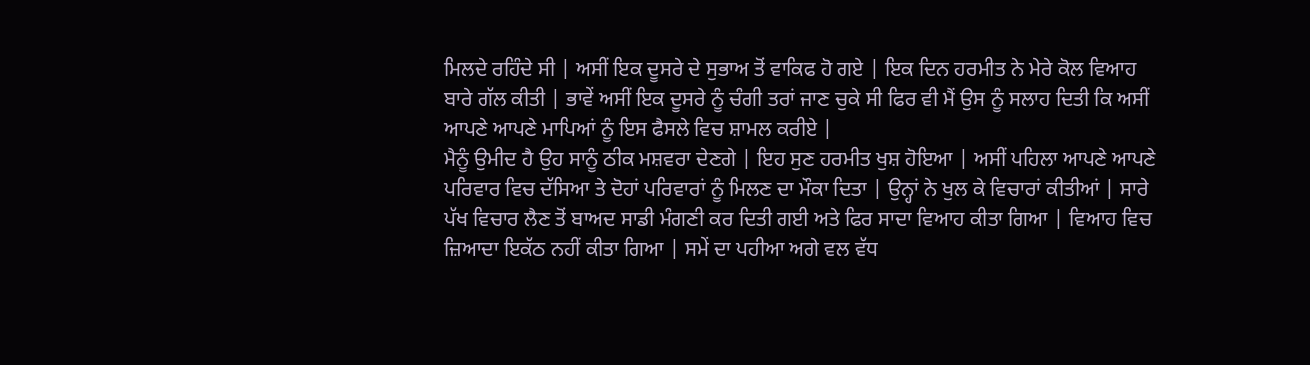ਮਿਲਦੇ ਰਹਿੰਦੇ ਸੀ | ਅਸੀਂ ਇਕ ਦੂਸਰੇ ਦੇ ਸੁਭਾਅ ਤੋਂ ਵਾਕਿਫ ਹੋ ਗਏ | ਇਕ ਦਿਨ ਹਰਮੀਤ ਨੇ ਮੇਰੇ ਕੋਲ ਵਿਆਹ ਬਾਰੇ ਗੱਲ ਕੀਤੀ | ਭਾਵੇਂ ਅਸੀਂ ਇਕ ਦੂਸਰੇ ਨੂੰ ਚੰਗੀ ਤਰਾਂ ਜਾਣ ਚੁਕੇ ਸੀ ਫਿਰ ਵੀ ਮੈਂ ਉਸ ਨੂੰ ਸਲਾਹ ਦਿਤੀ ਕਿ ਅਸੀਂ ਆਪਣੇ ਆਪਣੇ ਮਾਪਿਆਂ ਨੂੰ ਇਸ ਫੈਸਲੇ ਵਿਚ ਸ਼ਾਮਲ ਕਰੀਏ |
ਮੈਨੂੰ ਉਮੀਦ ਹੈ ਉਹ ਸਾਨੂੰ ਠੀਕ ਮਸ਼ਵਰਾ ਦੇਣਗੇ | ਇਹ ਸੁਣ ਹਰਮੀਤ ਖੁਸ਼ ਹੋਇਆ | ਅਸੀਂ ਪਹਿਲਾ ਆਪਣੇ ਆਪਣੇ ਪਰਿਵਾਰ ਵਿਚ ਦੱਸਿਆ ਤੇ ਦੋਹਾਂ ਪਰਿਵਾਰਾਂ ਨੂੰ ਮਿਲਣ ਦਾ ਮੌਕਾ ਦਿਤਾ | ਉਨ੍ਹਾਂ ਨੇ ਖੁਲ ਕੇ ਵਿਚਾਰਾਂ ਕੀਤੀਆਂ | ਸਾਰੇ ਪੱਖ ਵਿਚਾਰ ਲੈਣ ਤੋਂ ਬਾਅਦ ਸਾਡੀ ਮੰਗਣੀ ਕਰ ਦਿਤੀ ਗਈ ਅਤੇ ਫਿਰ ਸਾਦਾ ਵਿਆਹ ਕੀਤਾ ਗਿਆ | ਵਿਆਹ ਵਿਚ ਜ਼ਿਆਦਾ ਇਕੱਠ ਨਹੀਂ ਕੀਤਾ ਗਿਆ | ਸਮੇਂ ਦਾ ਪਹੀਆ ਅਗੇ ਵਲ ਵੱਧ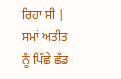ਰਿਹਾ ਸੀ | ਸਮਾਂ ਅਤੀਤ ਨੂੰ ਪਿੱਛੇ ਛੱਡ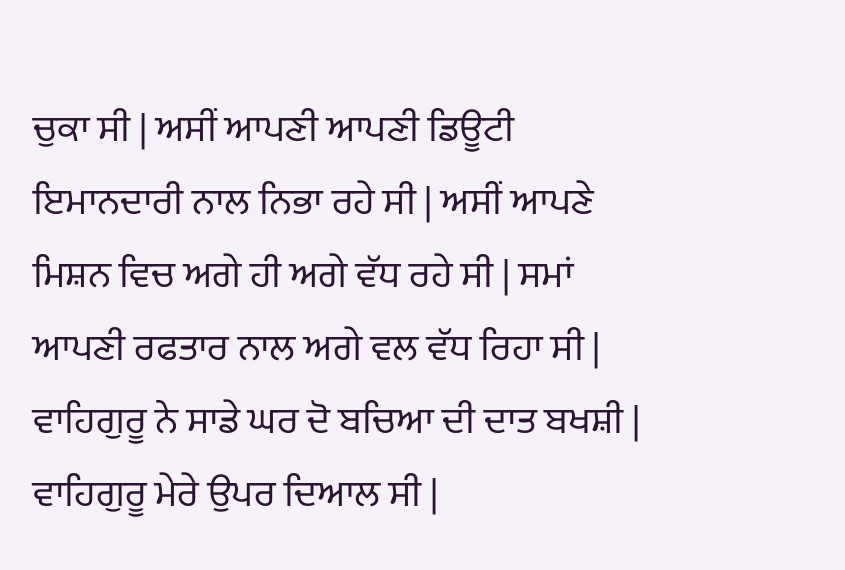ਚੁਕਾ ਸੀ | ਅਸੀਂ ਆਪਣੀ ਆਪਣੀ ਡਿਊਟੀ ਇਮਾਨਦਾਰੀ ਨਾਲ ਨਿਭਾ ਰਹੇ ਸੀ | ਅਸੀਂ ਆਪਣੇ ਮਿਸ਼ਨ ਵਿਚ ਅਗੇ ਹੀ ਅਗੇ ਵੱਧ ਰਹੇ ਸੀ | ਸਮਾਂ ਆਪਣੀ ਰਫਤਾਰ ਨਾਲ ਅਗੇ ਵਲ ਵੱਧ ਰਿਹਾ ਸੀ |
ਵਾਹਿਗੁਰੂ ਨੇ ਸਾਡੇ ਘਰ ਦੋ ਬਚਿਆ ਦੀ ਦਾਤ ਬਖਸ਼ੀ | ਵਾਹਿਗੁਰੂ ਮੇਰੇ ਉਪਰ ਦਿਆਲ ਸੀ |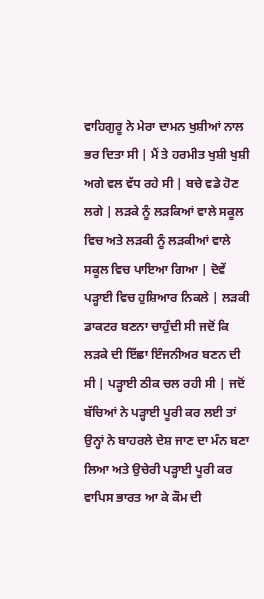ਵਾਹਿਗੁਰੂ ਨੇ ਮੇਰਾ ਦਾਮਨ ਖੁਸ਼ੀਆਂ ਨਾਲ ਭਰ ਦਿਤਾ ਸੀ | ਮੈਂ ਤੇ ਹਰਮੀਤ ਖੁਸ਼ੀ ਖੁਸ਼ੀ ਅਗੇ ਵਲ ਵੱਧ ਰਹੇ ਸੀ | ਬਚੇ ਵਡੇ ਹੋਣ ਲਗੇ | ਲੜਕੇ ਨੂੰ ਲੜਕਿਆਂ ਵਾਲੇ ਸਕੂਲ ਵਿਚ ਅਤੇ ਲੜਕੀ ਨੂੰ ਲੜਕੀਆਂ ਵਾਲੇ ਸਕੂਲ ਵਿਚ ਪਾਇਆ ਗਿਆ | ਦੋਵੇਂ ਪੜ੍ਹਾਈ ਵਿਚ ਹੁਸ਼ਿਆਰ ਨਿਕਲੇ | ਲੜਕੀ ਡਾਕਟਰ ਬਣਨਾ ਚਾਹੁੰਦੀ ਸੀ ਜਦੋਂ ਕਿ ਲੜਕੇ ਦੀ ਇੱਛਾ ਇੰਜਨੀਅਰ ਬਣਨ ਦੀ ਸੀ | ਪੜ੍ਹਾਈ ਠੀਕ ਚਲ ਰਹੀ ਸੀ | ਜਦੋਂ ਬੱਚਿਆਂ ਨੇ ਪੜ੍ਹਾਈ ਪੂਰੀ ਕਰ ਲਈ ਤਾਂ ਉਨ੍ਹਾਂ ਨੇ ਬਾਹਰਲੇ ਦੇਸ਼ ਜਾਣ ਦਾ ਮੰਨ ਬਣਾ ਲਿਆ ਅਤੇ ਉਚੇਰੀ ਪੜ੍ਹਾਈ ਪੂਰੀ ਕਰ ਵਾਪਿਸ ਭਾਰਤ ਆ ਕੇ ਕੌਮ ਦੀ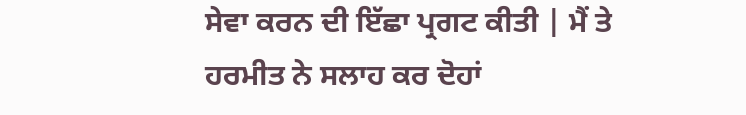ਸੇਵਾ ਕਰਨ ਦੀ ਇੱਛਾ ਪ੍ਰਗਟ ਕੀਤੀ | ਮੈਂ ਤੇ ਹਰਮੀਤ ਨੇ ਸਲਾਹ ਕਰ ਦੋਹਾਂ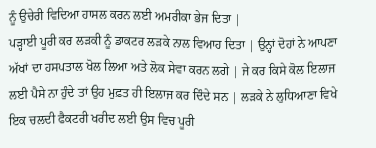ਨੂੰ ਉਚੇਰੀ ਵਿਦਿਆ ਹਾਸਲ ਕਰਨ ਲਈ ਅਮਰੀਕਾ ਭੇਜ ਦਿਤਾ |
ਪੜ੍ਹਾਈ ਪੂਰੀ ਕਰ ਲੜਕੀ ਨੂੰ ਡਾਕਟਰ ਲੜਕੇ ਨਾਲ ਵਿਆਹ ਦਿਤਾ | ਉਨ੍ਹਾਂ ਦੋਹਾਂ ਨੇ ਆਪਣਾ ਅੱਖਾਂ ਦਾ ਹਸਪਤਾਲ ਖੋਲ ਲਿਆ ਅਤੇ ਲੋਕ ਸੇਵਾ ਕਰਨ ਲਗੇ | ਜੇ ਕਰ ਕਿਸੇ ਕੋਲ ਇਲਾਜ ਲਈ ਪੈਸੇ ਨਾ ਹੁੰਦੇ ਤਾਂ ਉਹ ਮੁਫ਼ਤ ਹੀ ਇਲਾਜ ਕਰ ਦਿੰਦੇ ਸਨ | ਲੜਕੇ ਨੇ ਲੁਧਿਆਣਾ ਵਿਖੇ ਇਕ ਚਲਦੀ ਫੈਕਟਰੀ ਖਰੀਦ ਲਈ ਉਸ ਵਿਚ ਪੂਰੀ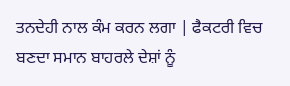ਤਨਦੇਹੀ ਨਾਲ ਕੰਮ ਕਰਨ ਲਗਾ | ਫੈਕਟਰੀ ਵਿਚ ਬਣਦਾ ਸਮਾਨ ਬਾਹਰਲੇ ਦੇਸ਼ਾਂ ਨੂੰ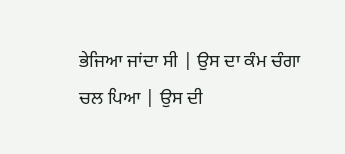ਭੇਜਿਆ ਜਾਂਦਾ ਸੀ | ਉਸ ਦਾ ਕੰਮ ਚੰਗਾ ਚਲ ਪਿਆ | ਉਸ ਦੀ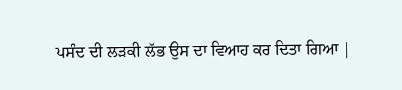ਪਸੰਦ ਦੀ ਲੜਕੀ ਲੱਭ ਉਸ ਦਾ ਵਿਆਹ ਕਰ ਦਿਤਾ ਗਿਆ |